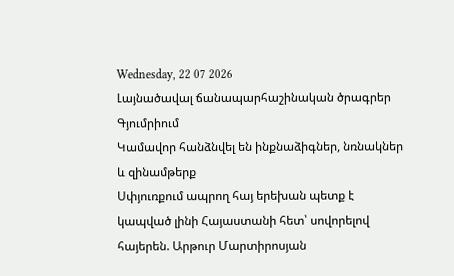Wednesday, 22 07 2026
Լայնածավալ ճանապարհաշինական ծրագրեր Գյումրիում
Կամավոր հանձնվել են ինքնաձիգներ, նռնակներ և զինամթերք
Սփյուռքում ապրող հայ երեխան պետք է կապված լինի Հայաստանի հետ՝ սովորելով հայերեն. Արթուր Մարտիրոսյան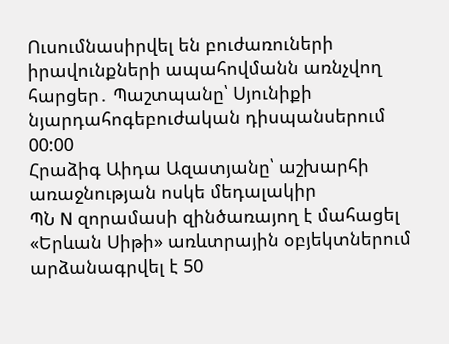Ուսումնասիրվել են բուժառուների իրավունքների ապահովմանն առնչվող հարցեր․ Պաշտպանը՝ Սյունիքի նյարդահոգեբուժական դիսպանսերում
00:00
Հրաձիգ Աիդա Ազատյանը՝ աշխարհի առաջնության ոսկե մեդալակիր
ՊՆ N զորամասի զինծառայող է մահացել
«Երևան Սիթի» առևտրային օբյեկտներում արձանագրվել է 50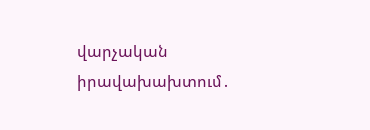վարչական իրավախախտում․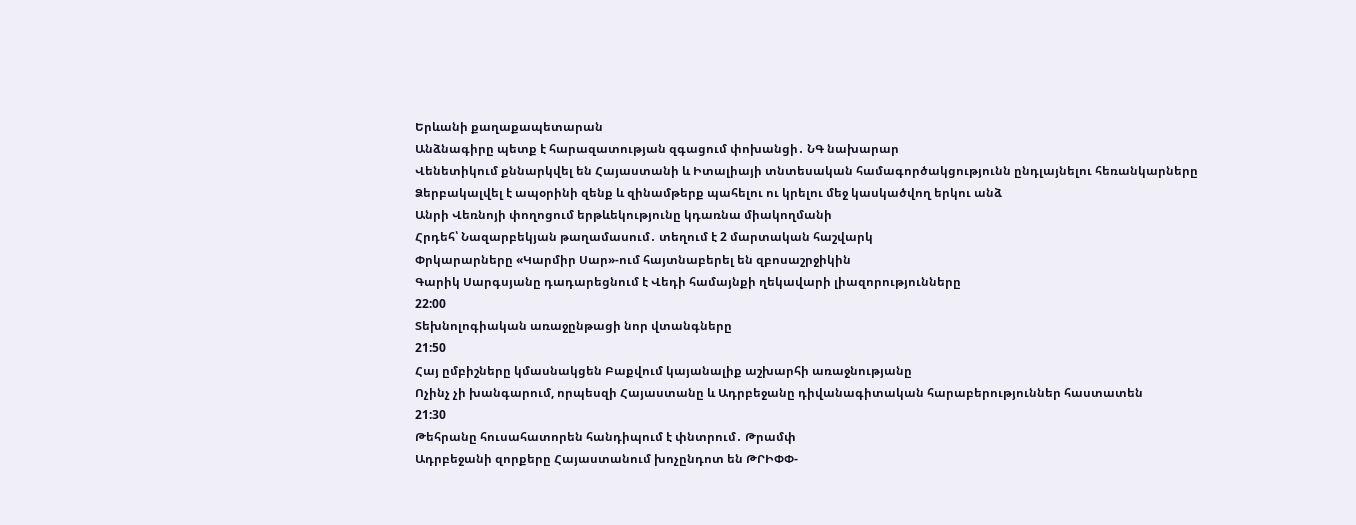Երևանի քաղաքապետարան
Անձնագիրը պետք է հարազատության զգացում փոխանցի․ ՆԳ նախարար
Վենետիկում քննարկվել են Հայաստանի և Իտալիայի տնտեսական համագործակցությունն ընդլայնելու հեռանկարները
Ձերբակալվել է ապօրինի զենք և զինամթերք պահելու ու կրելու մեջ կասկածվող երկու անձ
Անրի Վեռնոյի փողոցում երթևեկությունը կդառնա միակողմանի
Հրդեհ՝ Նազարբեկյան թաղամասում․ տեղում է 2 մարտական հաշվարկ
Փրկարարները «Կարմիր Սար»-ում հայտնաբերել են զբոսաշրջիկին
Գարիկ Սարգսյանը դադարեցնում է Վեդի համայնքի ղեկավարի լիազորությունները
22:00
Տեխնոլոգիական առաջընթացի նոր վտանգները
21:50
Հայ ըմբիշները կմասնակցեն Բաքվում կայանալիք աշխարհի առաջնությանը
Ոչինչ չի խանգարում, որպեսզի Հայաստանը և Ադրբեջանը դիվանագիտական հարաբերություններ հաստատեն
21:30
Թեհրանը հուսահատորեն հանդիպում է փնտրում․ Թրամփ
Ադրբեջանի զորքերը Հայաստանում խոչընդոտ են ԹՐԻՓՓ-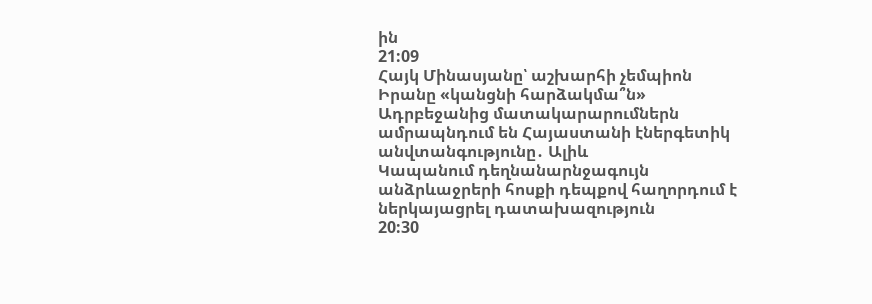ին
21:09
Հայկ Մինասյանը՝ աշխարհի չեմպիոն
Իրանը «կանցնի հարձակմա՞ն»
Ադրբեջանից մատակարարումներն ամրապնդում են Հայաստանի էներգետիկ անվտանգությունը․ Ալիև
Կապանում դեղնանարնջագույն անձրևաջրերի հոսքի դեպքով հաղորդում է ներկայացրել դատախազություն
20:30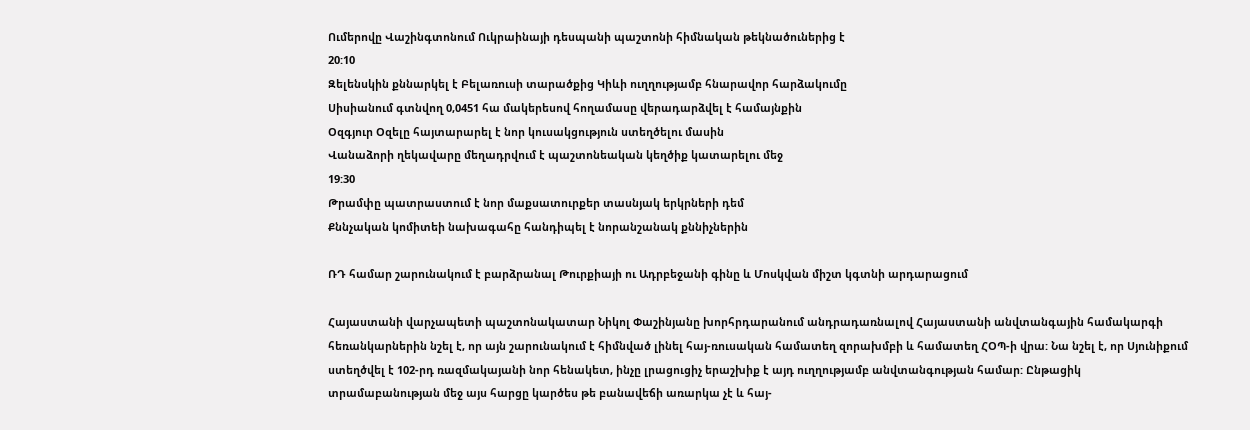Ումերովը Վաշինգտոնում Ուկրաինայի դեսպանի պաշտոնի հիմնական թեկնածուներից է
20:10
Զելենսկին քննարկել է Բելառուսի տարածքից Կիևի ուղղությամբ հնարավոր հարձակումը
Սիսիանում գտնվող 0,0451 հա մակերեսով հողամասը վերադարձվել է համայնքին
Օզգյուր Օզելը հայտարարել է նոր կուսակցություն ստեղծելու մասին
Վանաձորի ղեկավարը մեղադրվում է պաշտոնեական կեղծիք կատարելու մեջ
19:30
Թրամփը պատրաստում է նոր մաքսատուրքեր տասնյակ երկրների դեմ
Քննչական կոմիտեի նախագահը հանդիպել է նորանշանակ քննիչներին

ՌԴ համար շարունակում է բարձրանալ Թուրքիայի ու Ադրբեջանի գինը և Մոսկվան միշտ կգտնի արդարացում

Հայաստանի վարչապետի պաշտոնակատար Նիկոլ Փաշինյանը խորհրդարանում անդրադառնալով Հայաստանի անվտանգային համակարգի հեռանկարներին նշել է, որ այն շարունակում է հիմնված լինել հայ-ռուսական համատեղ զորախմբի և համատեղ ՀՕՊ-ի վրա: Նա նշել է, որ Սյունիքում ստեղծվել է 102-րդ ռազմակայանի նոր հենակետ, ինչը լրացուցիչ երաշխիք է այդ ուղղությամբ անվտանգության համար: Ընթացիկ տրամաբանության մեջ այս հարցը կարծես թե բանավեճի առարկա չէ և հայ-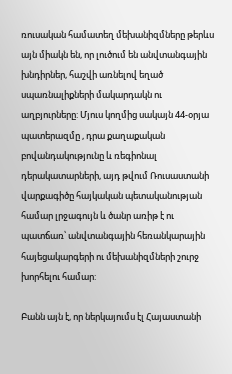ռուսական համատեղ մեխանիզմները թերևս այն միակն են, որ լուծում են անվտանգային խնդիրներ, հաշվի առնելով եղած սպառնալիքների մակարդակն ու աղբյուրները: Մյուս կողմից սակայն 44-օրյա պատերազմը , դրա քաղաքական բովանդակությունը և ռեգիոնալ դերակատարների, այդ թվում Ռուսաստանի վարքագիծը հայկական պետականության համար լրջագույն և ծանր առիթ է ու պատճառ՝ անվտանգային հեռանկարային հայեցակարգերի ու մեխանիզմների շուրջ խորհելու համար:

Բանն այն է, որ ներկայումս էլ Հայաստանի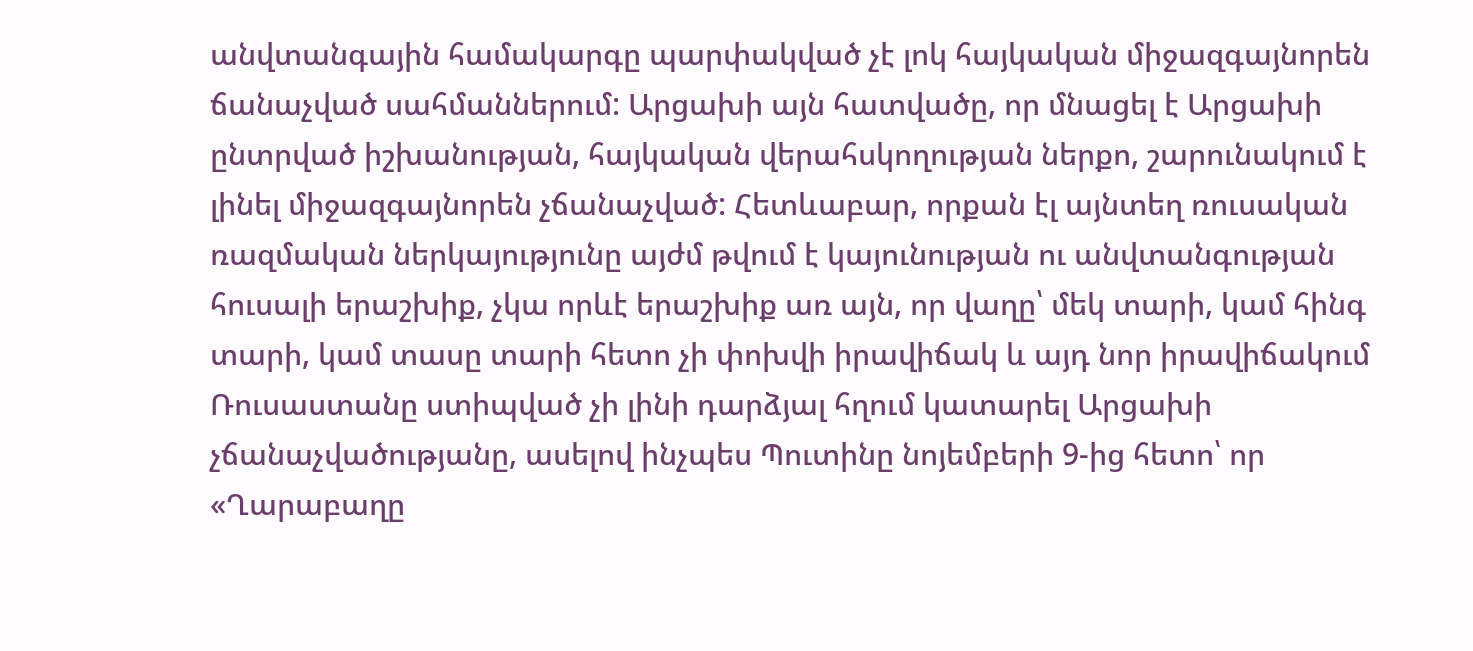անվտանգային համակարգը պարփակված չէ լոկ հայկական միջազգայնորեն ճանաչված սահմաններում: Արցախի այն հատվածը, որ մնացել է Արցախի ընտրված իշխանության, հայկական վերահսկողության ներքո, շարունակում է լինել միջազգայնորեն չճանաչված: Հետևաբար, որքան էլ այնտեղ ռուսական ռազմական ներկայությունը այժմ թվում է կայունության ու անվտանգության հուսալի երաշխիք, չկա որևէ երաշխիք առ այն, որ վաղը՝ մեկ տարի, կամ հինգ տարի, կամ տասը տարի հետո չի փոխվի իրավիճակ և այդ նոր իրավիճակում Ռուսաստանը ստիպված չի լինի դարձյալ հղում կատարել Արցախի չճանաչվածությանը, ասելով ինչպես Պուտինը նոյեմբերի 9-ից հետո՝ որ «Ղարաբաղը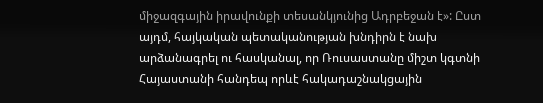միջազգային իրավունքի տեսանկյունից Ադրբեջան է»: Ըստ այդմ, հայկական պետականության խնդիրն է նախ արձանագրել ու հասկանալ, որ Ռուսաստանը միշտ կգտնի Հայաստանի հանդեպ որևէ հակադաշնակցային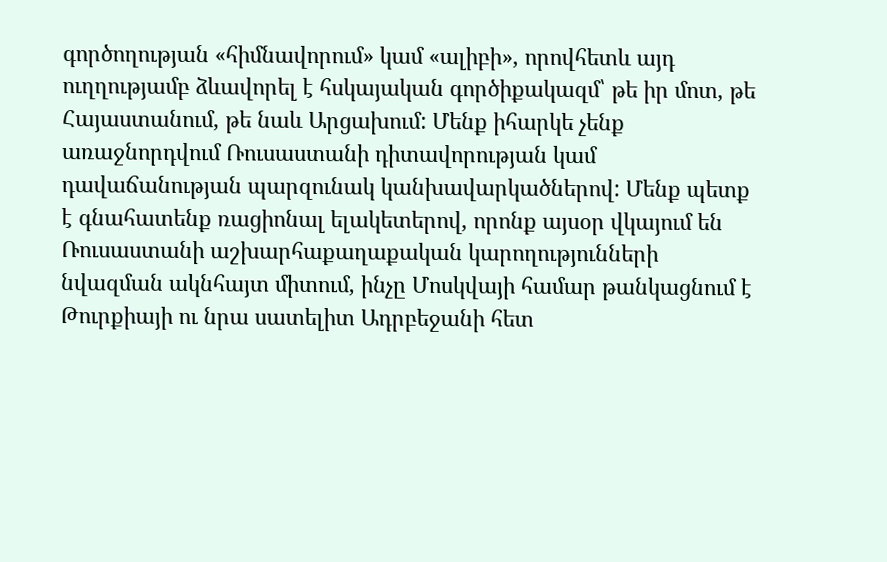գործողության «հիմնավորում» կամ «ալիբի», որովհետև այդ ուղղությամբ ձևավորել է հսկայական գործիքակազմ՝ թե իր մոտ, թե Հայաստանում, թե նաև Արցախում: Մենք իհարկե չենք առաջնորդվում Ռուսաստանի դիտավորության կամ դավաճանության պարզունակ կանխավարկածներով: Մենք պետք է գնահատենք ռացիոնալ ելակետերով, որոնք այսօր վկայում են Ռուսաստանի աշխարհաքաղաքական կարողությունների նվազման ակնհայտ միտում, ինչը Մոսկվայի համար թանկացնում է Թուրքիայի ու նրա սատելիտ Ադրբեջանի հետ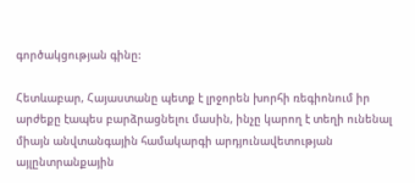գործակցության գինը:

Հետևաբար, Հայաստանը պետք է լրջորեն խորհի ռեգիոնում իր արժեքը էապես բարձրացնելու մասին, ինչը կարող է տեղի ունենալ միայն անվտանգային համակարգի արդյունավետության այլընտրանքային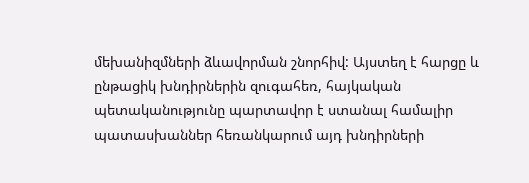մեխանիզմների ձևավորման շնորհիվ: Այստեղ է հարցը և ընթացիկ խնդիրներին զուգահեռ, հայկական պետականությունը պարտավոր է ստանալ համալիր պատասխաններ հեռանկարում այդ խնդիրների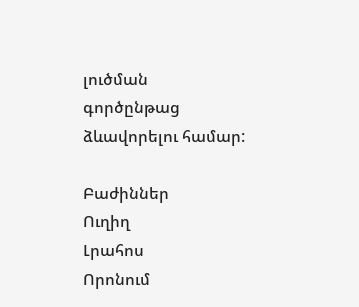լուծման գործընթաց ձևավորելու համար:

Բաժիններ
Ուղիղ
Լրահոս
Որոնում